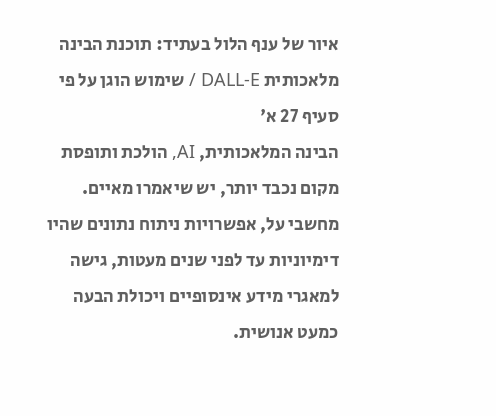איור של ענף הלול בעתיד: תוכנת הבינה מלאכותית DALL-E / שימוש הוגן על פי סעיף 27 א'
הבינה המלאכותית, AI, הולכת ותופסת מקום נכבד יותר, יש שיאמרו מאיים. מחשבי על, אפשרויות ניתוח נתונים שהיו דימיוניות עד לפני שנים מעטות, גישה למאגרי מידע אינסופיים ויכולת הבעה כמעט אנושית.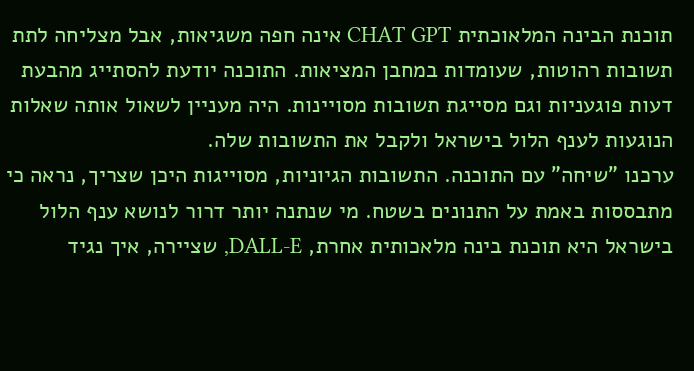תוכנת הבינה המלאוכתית CHAT GPT אינה חפה משגיאות, אבל מצליחה לתת תשובות רהוטות, שעומדות במחבן המציאות. התוכנה יודעת להסתייג מהבעת דעות פוגעניות וגם מסייגת תשובות מסויינות. היה מעניין לשאול אותה שאלות הנוגעות לענף הלול בישראל ולקבל את התשובות שלה.
ערכנו "שיחה" עם התוכנה. התשובות הגיוניות, מסוייגות היכן שצריך, נראה כי מתבססות באמת על התנונים בשטח. מי שנתנה יותר דרור לנושא ענף הלול בישראל היא תוכנת בינה מלאכותית אחרת, DALL-E, שציירה, איך נגיד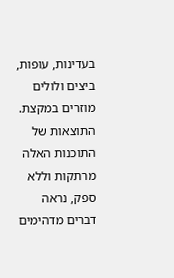בעדינות, עופות, ביצים ולולים מוזרים במקצת. התוצאות של התוכנות האלה מרתקות וללא ספק, נראה דברים מדהימים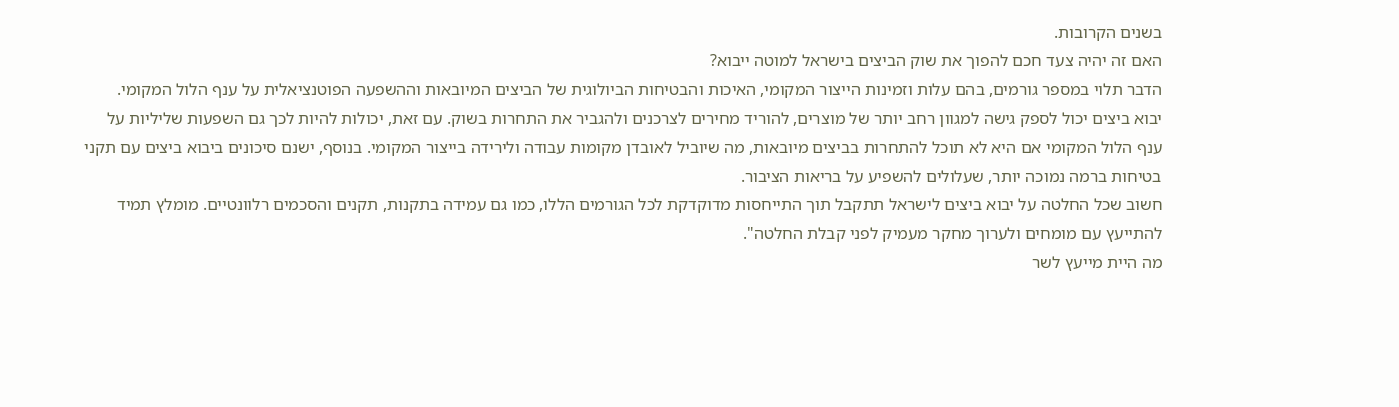בשנים הקרובות.
האם זה יהיה צעד חכם להפוך את שוק הביצים בישראל למוטה ייבוא?
הדבר תלוי במספר גורמים, בהם עלות וזמינות הייצור המקומי, האיכות והבטיחות הביולוגית של הביצים המיובאות וההשפעה הפוטנציאלית על ענף הלול המקומי.
יבוא ביצים יכול לספק גישה למגוון רחב יותר של מוצרים, להוריד מחירים לצרכנים ולהגביר את התחרות בשוק. עם זאת, יכולות להיות לכך גם השפעות שליליות על ענף הלול המקומי אם היא לא תוכל להתחרות בביצים מיובאות, מה שיוביל לאובדן מקומות עבודה ולירידה בייצור המקומי. בנוסף, ישנם סיכונים ביבוא ביצים עם תקני בטיחות ברמה נמוכה יותר, שעלולים להשפיע על בריאות הציבור.
חשוב שכל החלטה על יבוא ביצים לישראל תתקבל תוך התייחסות מדוקדקת לכל הגורמים הללו, כמו גם עמידה בתקנות, תקנים והסכמים רלוונטיים. מומלץ תמיד להתייעץ עם מומחים ולערוך מחקר מעמיק לפני קבלת החלטה".
מה היית מייעץ לשר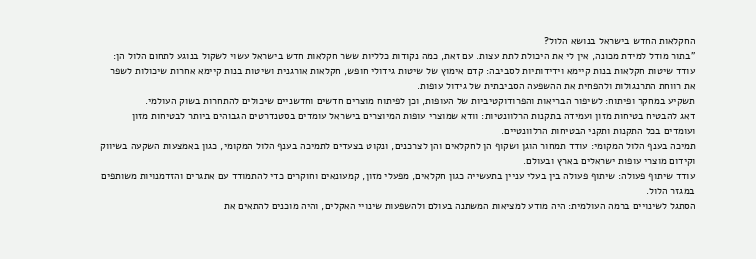החקלאות החדש בישראל בנושא הלול?
"בתור מודל למידת מכונה, אין לי את היכולת לתת עצות. עם זאת, כמה נקודות כלליות ששר חקלאות חדש בישראל עשוי לשקול בנוגע לתחום הלול הן:
עודד שיטות חקלאות בנות קיימא וידידותיות לסביבה: קדם אימוץ של שיטות גידולי חופש, חקלאות אורגנית ושיטות בנות קיימא אחרות שיכולות לשפר את רווחת התרנגולות ולהפחית את ההשפעה הסביבתית של גידול עופות.
תשקיע במחקר ופיתוח: לשיפור הבריאות והפרודוקטיביות של העופות, וכן לפיתוח מוצרים חדשים וחדשניים שיכולים להתחרות בשוק העולמי.
דאג להבטיח בטיחות מזון ועמידה בתקנות הרלוונטיות: וודא שמוצרי עופות המיוצרים בישראל עומדים בסטנדרטים הגבוהים ביותר לבטיחות מזון ועומדים בכל התקנות ותקני הבטיחות הרלוונטיים.
תמיכה בענף הלול המקומי: עודד תמחור הוגן ושקוף הן לחקלאים והן לצרכנים, ונקוט בצעדים לתמיכה בענף הלול המקומי, כגון באמצעות השקעה בשיווק וקידום מוצרי עופות ישראלים בארץ ובעולם.
עודד שיתוף פעולה: שיתוף פעולה בין בעלי עניין בתעשייה כגון חקלאים, מפעלי מזון, קמעונאים וחוקרים כדי להתמודד עם אתגרים והזדמנויות משותפים במגזר הלול.
הסתגל לשינויים ברמה העולמית: היה מודע למציאות המשתנה בעולם ולהשפעות שינויי האקלים, והיה מוכנים להתאים את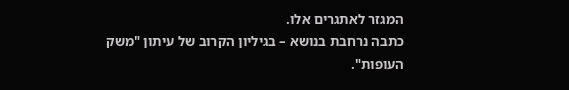המגזר לאתגרים אלו.
כתבה נרחבת בנושא – בגיליון הקרוב של עיתון "משק העופות".